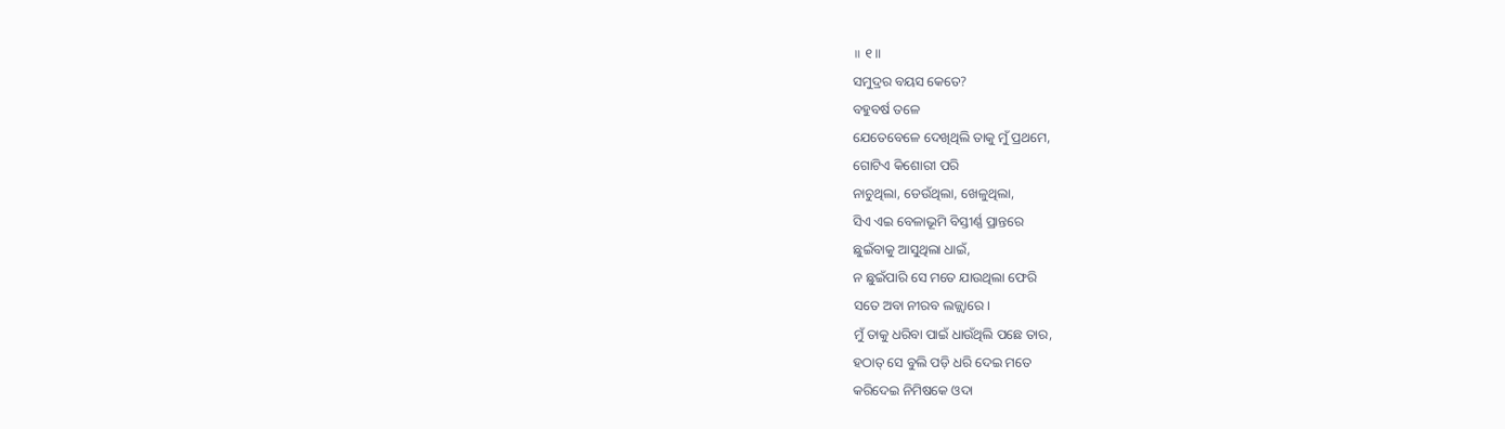॥ ୧॥
ସମୁଦ୍ରର ବୟସ କେତେ?
ବହୁବର୍ଷ ତଳେ
ଯେତେବେଳେ ଦେଖିଥିଲି ତାକୁ ମୁଁ ପ୍ରଥମେ,
ଗୋଟିଏ କିଶୋରୀ ପରି
ନାଚୁଥିଲା, ଡେଉଁଥିଲା, ଖେଳୁଥିଲା,
ସିଏ ଏଇ ବେଳାଭୂମି ବିସ୍ତୀର୍ଣ୍ଣ ପ୍ରାନ୍ତରେ
ଛୁଇଁବାକୁ ଆସୁଥିଲା ଧାଇଁ,
ନ ଛୁଇଁପାରି ସେ ମତେ ଯାଉଥିଲା ଫେରି
ସତେ ଅବା ନୀରବ ଲଜ୍ଜ୍ବାରେ।
ମୁଁ ତାକୁ ଧରିବା ପାଇଁ ଧାଉଁଥିଲି ପଛେ ତାର,
ହଠାତ୍ ସେ ବୁଲି ପଡ଼ି ଧରି ଦେଇ ମତେ
କରିଦେଇ ନିମିଷକେ ଓଦା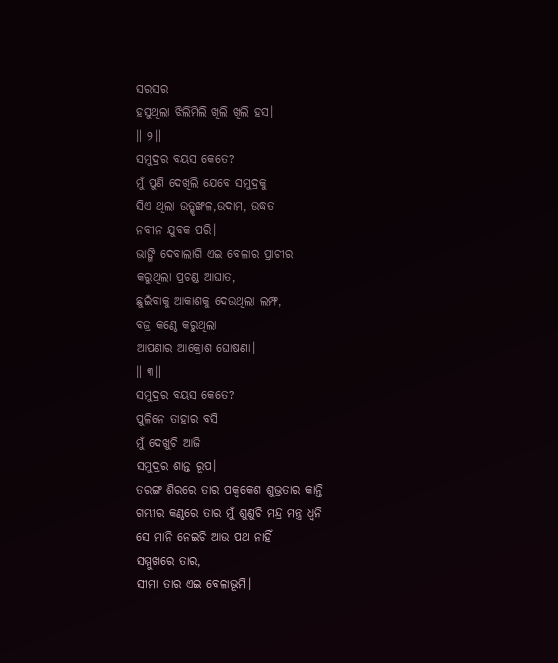ସରସର
ହସୁଥିଲା ଝିଲିମିଲି ଖିଲି ଖିଲି ହସ।
॥ ୨॥
ସମୁଦ୍ରର ବୟସ କେତେ?
ମୁଁ ପୁଣି ଦେଖିଲି ଯେବେ ସମୁଦ୍ରକୁ
ସିଏ ଥିଲା ଉତ୍ଶୃଙ୍ଖଳ,ଉଦାମ, ଉଦ୍ଧତ
ନବୀନ ଯୁବକ ପରି।
ଭାଙ୍ଗି ଦେବାଲାଗି ଏଇ ବେଳାର ପ୍ରାଚୀର
କରୁଥିଲା ପ୍ରଚଣ୍ଡ ଆଘାତ,
ଛୁଇଁବାକୁ ଆକାଶକୁ ଦେଉଥିଲା ଲମ୍ଫ,
ବଜ୍ର କଣ୍ଠେ କରୁଥିଲା
ଆପଣାର ଆକ୍ରୋଶ ଘୋଷଣା।
॥ ୩॥
ସମୁଦ୍ରର ବୟସ କେତେ?
ପୁଳିନେ ତାହାର ବସି
ମୁଁ ଦେଖୁଚି ଆଜି
ସମୁଦ୍ରର ଶାନ୍ତ ରୂପ।
ତରଙ୍ଗ ଶିରରେ ତାର ପକ୍ବକେଶ ଶୁଭ୍ରତାର କାନ୍ତି
ଗମ୍ଭୀର କଣ୍ଠରେ ତାର ମୁଁ ଶୁଣୁଚି ମନ୍ଦ୍ର ମନ୍ତ୍ର ଧ୍ବନି
ସେ ମାନି ନେଇଚି ଆଉ ପଥ ନାହିଁ
ସମ୍ମୁଖରେ ତାର,
ସୀମା ତାର ଏଇ ବେଳାଭୂମି।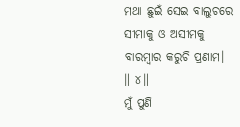ମଥା ଛୁଇଁ ସେଇ ବାଲୁଚରେ
ସୀମାକୁ ଓ ଅସୀମକୁ
ବାରମ୍ବାର କରୁଚି ପ୍ରଣାମ।
॥ ୪॥
ମୁଁ ପୁଣି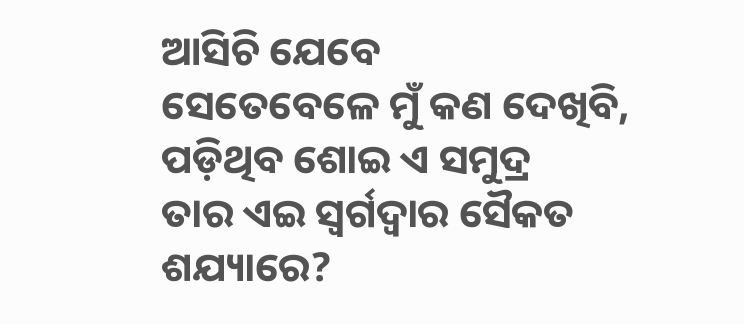ଆସିଚି ଯେବେ
ସେତେବେଳେ ମୁଁ କଣ ଦେଖିବି,
ପଡ଼ିଥିବ ଶୋଇ ଏ ସମୁଦ୍ର
ତାର ଏଇ ସ୍ବର୍ଗଦ୍ବାର ସୈକତ ଶଯ୍ୟାରେ?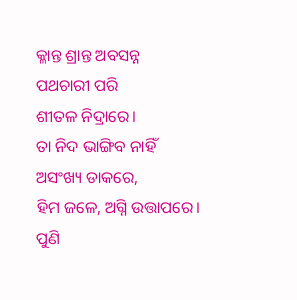କ୍ଳାନ୍ତ ଶ୍ରାନ୍ତ ଅବସନ୍ନ
ପଥଚାରୀ ପରି
ଶୀତଳ ନିଦ୍ରାରେ।
ତା ନିଦ ଭାଙ୍ଗିବ ନାହିଁ
ଅସଂଖ୍ୟ ଡାକରେ,
ହିମ ଜଳେ, ଅଗ୍ନି ଉତ୍ତାପରେ।
ପୁଣି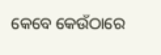କେବେ କେଉଁଠାରେ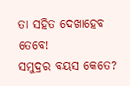ତା ସହିତ ଦେଖାହେବ ତେବେ!
ସମୁଦ୍ରର ବୟସ କେତେ?